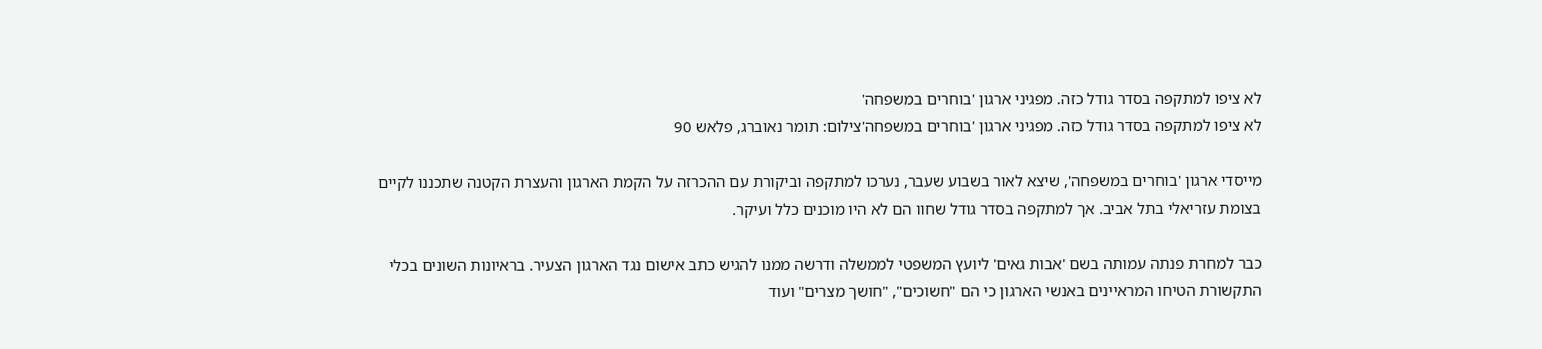לא ציפו למתקפה בסדר גודל כזה. מפגיני ארגון 'בוחרים במשפחה'
לא ציפו למתקפה בסדר גודל כזה. מפגיני ארגון 'בוחרים במשפחה'צילום: תומר נאוברג, פלאש 90

מייסדי ארגון 'בוחרים במשפחה', שיצא לאור בשבוע שעבר, נערכו למתקפה וביקורת עם ההכרזה על הקמת הארגון והעצרת הקטנה שתכננו לקיים בצומת עזריאלי בתל אביב. אך למתקפה בסדר גודל שחוו הם לא היו מוכנים כלל ועיקר.

כבר למחרת פנתה עמותה בשם 'אבות גאים' ליועץ המשפטי לממשלה ודרשה ממנו להגיש כתב אישום נגד הארגון הצעיר. בראיונות השונים בכלי התקשורת הטיחו המראיינים באנשי הארגון כי הם "חשוכים", "חושך מצרים" ועוד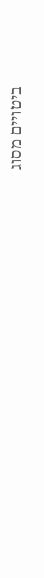ביטויים מסוג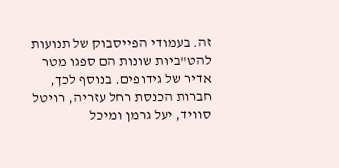זה. בעמודי הפייסבוק של תנועות להט"ביות שונות הם ספגו מטר אדיר של גידופים. בנוסף לכך, חברות הכנסת רחל עזריה, רויטל סוויד, יעל גרמן ומיכל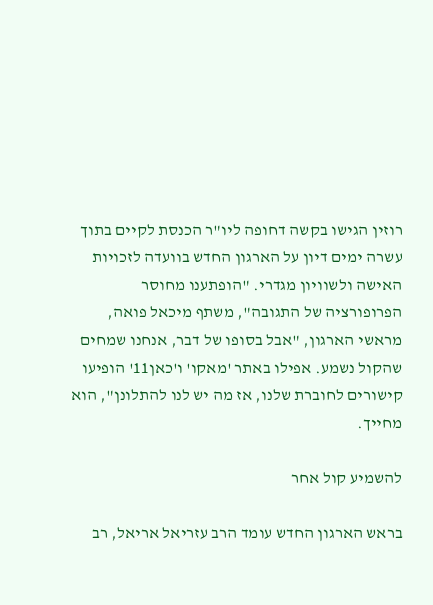רוזין הגישו בקשה דחופה ליו"ר הכנסת לקיים בתוך עשרה ימים דיון על הארגון החדש בוועדה לזכויות האישה ולשוויון מגדרי. "הופתענו מחוסר הפרופורציה של התגובה", משתף מיכאל פואה, מראשי הארגון, "אבל בסופו של דבר, אנחנו שמחים שהקול נשמע. אפילו באתר 'מאקו' ו'כאן11' הופיעו קישורים לחוברת שלנו, אז מה יש לנו להתלונן", הוא מחייך.

להשמיע קול אחר

בראש הארגון החדש עומד הרב עזריאל אריאל, רב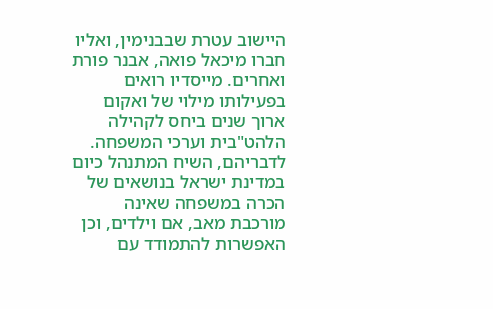היישוב עטרת שבבנימין, ואליו חברו מיכאל פואה, אבנר פורת ואחרים. מייסדיו רואים בפעילותו מילוי של ואקום ארוך שנים ביחס לקהילה הלהט"בית וערכי המשפחה. לדבריהם, השיח המתנהל כיום במדינת ישראל בנושאים של הכרה במשפחה שאינה מורכבת מאב, אם וילדים, וכן האפשרות להתמודד עם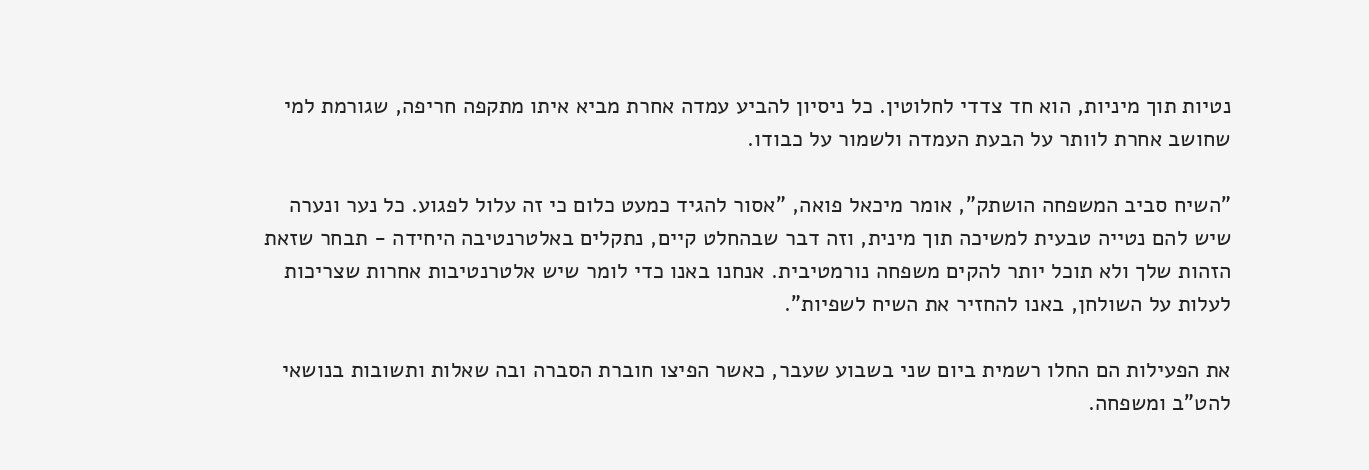נטיות תוך מיניות, הוא חד צדדי לחלוטין. כל ניסיון להביע עמדה אחרת מביא איתו מתקפה חריפה, שגורמת למי שחושב אחרת לוותר על הבעת העמדה ולשמור על כבודו.

"השיח סביב המשפחה הושתק", אומר מיכאל פואה, "אסור להגיד כמעט כלום כי זה עלול לפגוע. כל נער ונערה שיש להם נטייה טבעית למשיכה תוך מינית, וזה דבר שבהחלט קיים, נתקלים באלטרנטיבה היחידה - תבחר שזאת הזהות שלך ולא תוכל יותר להקים משפחה נורמטיבית. אנחנו באנו כדי לומר שיש אלטרנטיבות אחרות שצריכות לעלות על השולחן, באנו להחזיר את השיח לשפיות".

את הפעילות הם החלו רשמית ביום שני בשבוע שעבר, כאשר הפיצו חוברת הסברה ובה שאלות ותשובות בנושאי להט"ב ומשפחה.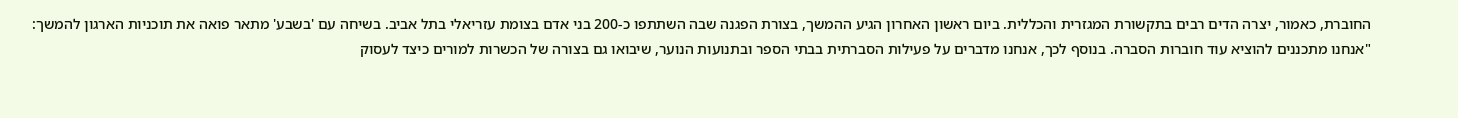החוברת, כאמור, יצרה הדים רבים בתקשורת המגזרית והכללית. ביום ראשון האחרון הגיע ההמשך, בצורת הפגנה שבה השתתפו כ-200 בני אדם בצומת עזריאלי בתל אביב. בשיחה עם 'בשבע' מתאר פואה את תוכניות הארגון להמשך: "אנחנו מתכננים להוציא עוד חוברות הסברה. בנוסף לכך, אנחנו מדברים על פעילות הסברתית בבתי הספר ובתנועות הנוער, שיבואו גם בצורה של הכשרות למורים כיצד לעסוק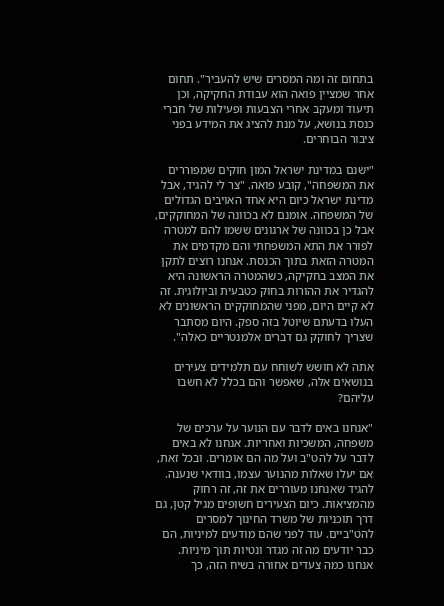בתחום זה ומה המסרים שיש להעביר". תחום אחר שמציין פואה הוא עבודת החקיקה, וכן תיעוד ומעקב אחרי הצבעות ופעילות של חברי כנסת בנושא, על מנת להציג את המידע בפני ציבור הבוחרים.

"ישנם במדינת ישראל המון חוקים שמפוררים את המשפחה", קובע פואה. "צר לי להגיד, אבל מדינת ישראל כיום היא אחד האויבים הגדולים של המשפחה. אומנם לא בכוונה של המחוקקים, אבל כן בכוונה של ארגונים ששמו להם למטרה לפורר את התא המשפחתי והם מקדמים את המטרה הזאת בתוך הכנסת. אנחנו רוצים לתקן את המצב בחקיקה, כשהמטרה הראשונה היא להגדיר את ההורות בחוק כטבעית וביולוגית. זה לא קיים היום, מפני שהמחוקקים הראשונים לא העלו בדעתם שיוטל בזה ספק. היום מסתבר שצריך לחוקק גם דברים אלמנטריים כאלה".

אתה לא חושש לשוחח עם תלמידים צעירים בנושאים אלה, שאפשר והם בכלל לא חשבו עליהם?

"אנחנו באים לדבר עם הנוער על ערכים של משפחה, המשכיות ואחריות. אנחנו לא באים לדבר על להט"ב ועל מה הם אומרים. ובכל זאת, אם יעלו שאלות מהנוער עצמו, בוודאי שנענה. להגיד שאנחנו מעוררים את זה, זה רחוק מהמציאות. כיום הצעירים חשופים מגיל קטן, גם דרך תוכניות של משרד החינוך למסרים להט"ביים. עוד לפני שהם מודעים למיניות, הם כבר יודעים מה זה מגדר ונטיות תוך מיניות. אנחנו כמה צעדים אחורה בשיח הזה, כך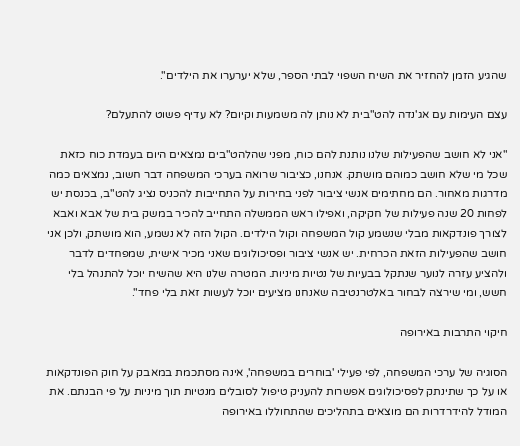שהגיע הזמן להחזיר את השיח השפוי לבתי הספר, שלא יערערו את הילדים".

עצם העימות עם אג'נדה להט"בית לא נותן לה משמעות וקיום? לא עדיף פשוט להתעלם?

"אני לא חושב שהפעילות שלנו נותנת להם כוח, מפני שהלהט"בים נמצאים היום בעמדת כוח כזאת שכל מי שלא חושב כמוהם מושתק. אנחנו, כציבור שרואה בערכי המשפחה דבר חשוב, נמצאים כמה מדרגות מאחור. הם מחתימים אנשי ציבור לפני בחירות על התחייבות להכניס נציג להט"ב, בכנסת יש לפחות 20 שנה פעילות של חקיקה, ואפילו ראש הממשלה התחייב להכיר במשק בית של אבא ואבא לצורך פונדקאות מבלי שנשמע קול המשפחה וקול הילדים. הקול הזה לא נשמע, הוא מושתק, ולכן אני חושב שהפעילות הזאת הכרחית. יש אנשי ציבור ופסיכולוגים שאני מכיר אישית, שמפחדים לדבר ולהציע עזרה לנוער שנתקל בבעיות של נטיות מיניות. המטרה שלנו היא שהשיח יוכל להתנהל בלי חשש, ומי שירצה לבחור באלטרנטיבה שאנחנו מציעים יוכל לעשות זאת בלי פחד".

חיקוי התרבות באירופה

הסוגיה של ערכי המשפחה, לפי פעילי 'בוחרים במשפחה', אינה מסתכמת במאבק על חוק הפונדקאות או על כך שתינתק לפסיכולוגים אפשרות להעניק טיפול לסובלים מנטיות תוך מיניות על פי הבנתם. את המודל להידרדרות הם מוצאים בתהליכים שהתחוללו באירופה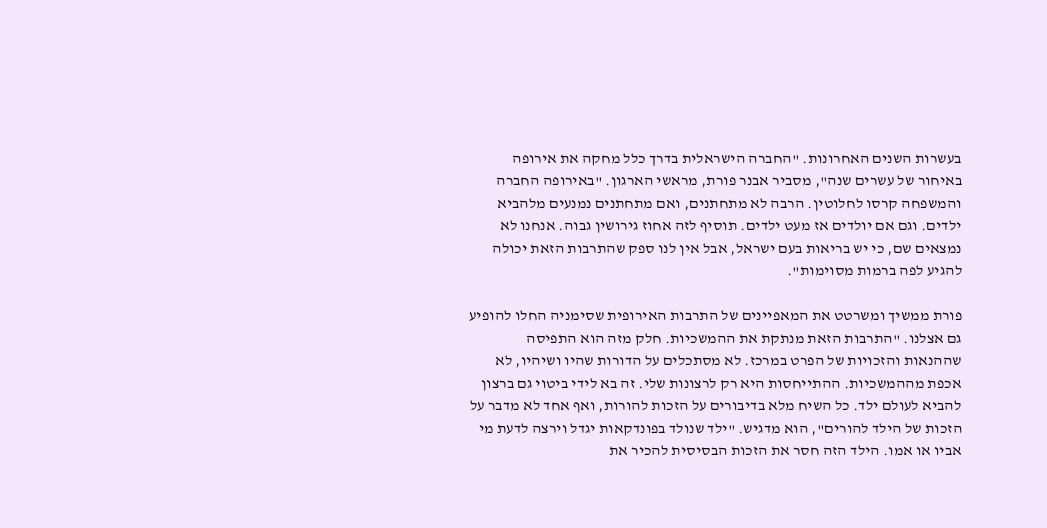בעשרות השנים האחרונות. "החברה הישראלית בדרך כלל מחקה את אירופה באיחור של עשרים שנה", מסביר אבנר פורת, מראשי הארגון. "באירופה החברה והמשפחה קרסו לחלוטין. הרבה לא מתחתנים, ואם מתחתנים נמנעים מלהביא ילדים. וגם אם יולדים אז מעט ילדים. תוסיף לזה אחוז גירושין גבוה. אנחנו לא נמצאים שם, כי יש בריאות בעם ישראל, אבל אין לנו ספק שהתרבות הזאת יכולה להגיע לפה ברמות מסוימות".

פורת ממשיך ומשרטט את המאפיינים של התרבות האירופית שסימניה החלו להופיע גם אצלנו. "התרבות הזאת מנתקת את ההמשכיות. חלק מזה הוא התפיסה שההנאות והזכויות של הפרט במרכז. לא מסתכלים על הדורות שהיו ושיהיו, לא אכפת מההמשכיות. ההתייחסות היא רק לרצונות שלי. זה בא לידי ביטוי גם ברצון להביא לעולם ילד. כל השיח מלא בדיבורים על הזכות להורות, ואף אחד לא מדבר על הזכות של הילד להורים", הוא מדגיש. "ילד שנולד בפונדקאות יגדל וירצה לדעת מי אביו או אמו. הילד הזה חסר את הזכות הבסיסית להכיר את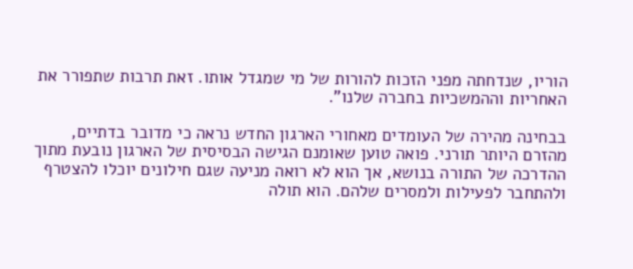הוריו, שנדחתה מפני הזכות להורות של מי שמגדל אותו. זאת תרבות שתפורר את האחריות וההמשכיות בחברה שלנו".

בבחינה מהירה של העומדים מאחורי הארגון החדש נראה כי מדובר בדתיים, מהזרם היותר תורני. פואה טוען שאומנם הגישה הבסיסית של הארגון נובעת מתוך ההדרכה של התורה בנושא, אך הוא לא רואה מניעה שגם חילונים יוכלו להצטרף ולהתחבר לפעילות ולמסרים שלהם. הוא תולה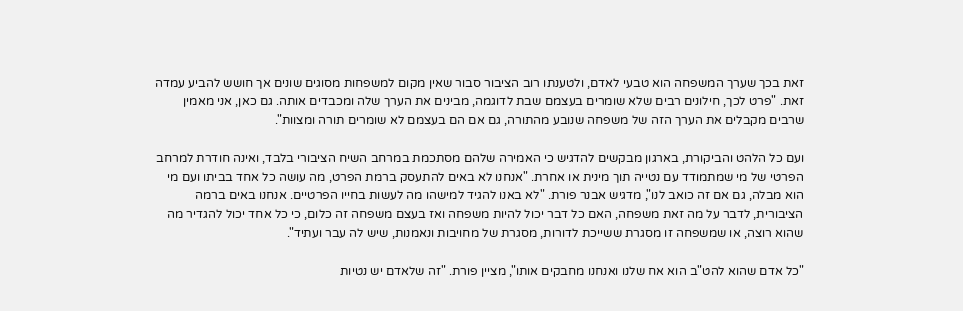זאת בכך שערך המשפחה הוא טבעי לאדם, ולטענתו רוב הציבור סבור שאין מקום למשפחות מסוגים שונים אך חושש להביע עמדה זאת. "פרט לכך, חילונים רבים שלא שומרים בעצמם שבת לדוגמה, מבינים את הערך שלה ומכבדים אותה. גם כאן, אני מאמין שרבים מקבלים את הערך הזה של משפחה שנובע מהתורה, גם אם הם בעצמם לא שומרים תורה ומצוות".

ועם כל הלהט והביקורת, בארגון מבקשים להדגיש כי האמירה שלהם מסתכמת במרחב השיח הציבורי בלבד, ואינה חודרת למרחב הפרטי של מי שמתמודד עם נטייה תוך מינית או אחרת. "אנחנו לא באים להתעסק ברמת הפרט, מה עושה כל אחד בביתו ועם מי הוא מבלה, גם אם זה כואב לנו", מדגיש אבנר פורת. "לא באנו להגיד למישהו מה לעשות בחייו הפרטיים. אנחנו באים ברמה הציבורית, לדבר על מה זאת משפחה, האם כל דבר יכול להיות משפחה ואז בעצם משפחה זה כלום, כי כל אחד יכול להגדיר מה שהוא רוצה, או שמשפחה זו מסגרת ששייכת לדורות, מסגרת של מחויבות ונאמנות, שיש לה עבר ועתיד".

"כל אדם שהוא להט"ב הוא אח שלנו ואנחנו מחבקים אותו", מציין פורת. "זה שלאדם יש נטיות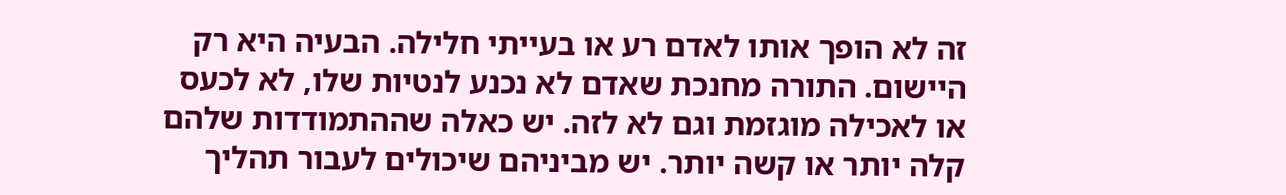זה לא הופך אותו לאדם רע או בעייתי חלילה. הבעיה היא רק היישום. התורה מחנכת שאדם לא נכנע לנטיות שלו, לא לכעס או לאכילה מוגזמת וגם לא לזה. יש כאלה שההתמודדות שלהם קלה יותר או קשה יותר. יש מביניהם שיכולים לעבור תהליך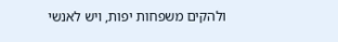ולהקים משפחות יפות, ויש לאנשי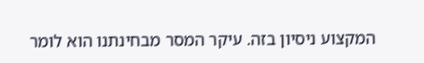המקצוע ניסיון בזה. עיקר המסר מבחינתנו הוא לומר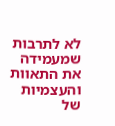לא לתרבות שמעמידה את התאוות והעצמיות של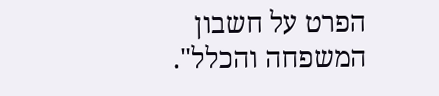הפרט על חשבון המשפחה והכלל".